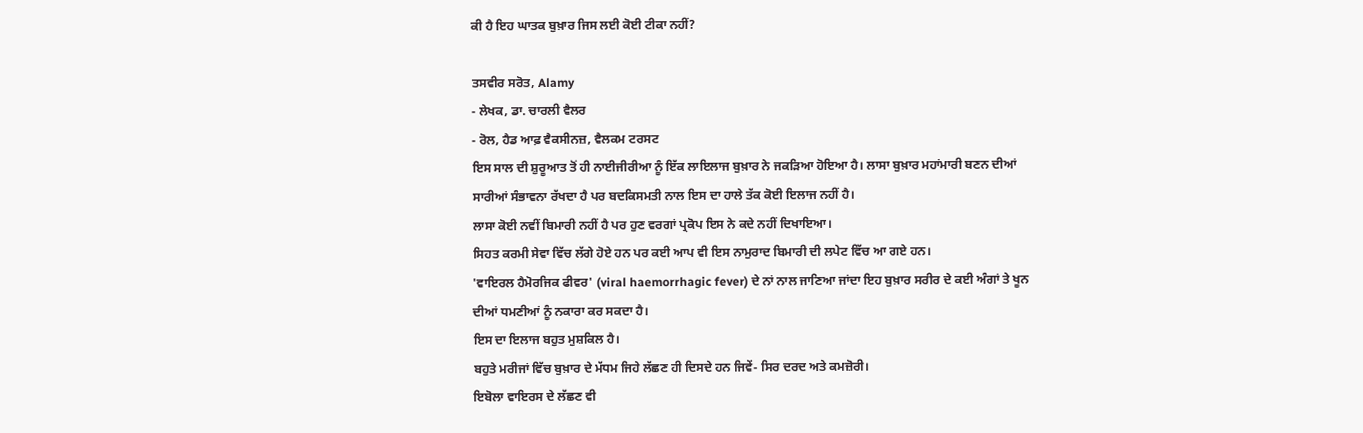ਕੀ ਹੈ ਇਹ ਘਾਤਕ ਬੁਖ਼ਾਰ ਜਿਸ ਲਈ ਕੋਈ ਟੀਕਾ ਨਹੀਂ?

ਤਸਵੀਰ ਸਰੋਤ, Alamy
- ਲੇਖਕ, ਡਾ. ਚਾਰਲੀ ਵੈਲਰ
- ਰੋਲ, ਹੈਡ ਆਫ਼ ਵੈਕਸੀਨਜ਼, ਵੈਲਕਮ ਟਰਸਟ
ਇਸ ਸਾਲ ਦੀ ਸ਼ੁਰੂਆਤ ਤੋਂ ਹੀ ਨਾਈਜੀਰੀਆ ਨੂੰ ਇੱਕ ਲਾਇਲਾਜ ਬੁਖ਼ਾਰ ਨੇ ਜਕੜਿਆ ਹੋਇਆ ਹੈ। ਲਾਸਾ ਬੁਖ਼ਾਰ ਮਹਾਂਮਾਰੀ ਬਣਨ ਦੀਆਂ ਸਾਰੀਆਂ ਸੰਭਾਵਨਾ ਰੱਖਦਾ ਹੈ ਪਰ ਬਦਕਿਸਮਤੀ ਨਾਲ ਇਸ ਦਾ ਹਾਲੇ ਤੱਕ ਕੋਈ ਇਲਾਜ ਨਹੀਂ ਹੈ।
ਲਾਸਾ ਕੋਈ ਨਵੀਂ ਬਿਮਾਰੀ ਨਹੀਂ ਹੈ ਪਰ ਹੁਣ ਵਰਗਾਂ ਪ੍ਰਕੋਪ ਇਸ ਨੇ ਕਦੇ ਨਹੀਂ ਦਿਖਾਇਆ।
ਸਿਹਤ ਕਰਮੀ ਸੇਵਾ ਵਿੱਚ ਲੱਗੇ ਹੋਏ ਹਨ ਪਰ ਕਈ ਆਪ ਵੀ ਇਸ ਨਾਮੁਰਾਦ ਬਿਮਾਰੀ ਦੀ ਲਪੇਟ ਵਿੱਚ ਆ ਗਏ ਹਨ।
'ਵਾਇਰਲ ਹੈਮੋਰਜਿਕ ਫੀਵਰ' (viral haemorrhagic fever) ਦੇ ਨਾਂ ਨਾਲ ਜਾਣਿਆ ਜਾਂਦਾ ਇਹ ਬੁਖ਼ਾਰ ਸਰੀਰ ਦੇ ਕਈ ਅੰਗਾਂ ਤੇ ਖੂਨ ਦੀਆਂ ਧਮਣੀਆਂ ਨੂੰ ਨਕਾਰਾ ਕਰ ਸਕਦਾ ਹੈ।
ਇਸ ਦਾ ਇਲਾਜ ਬਹੁਤ ਮੁਸ਼ਕਿਲ ਹੈ।
ਬਹੁਤੇ ਮਰੀਜਾਂ ਵਿੱਚ ਬੁਖ਼ਾਰ ਦੇ ਮੱਧਮ ਜਿਹੇ ਲੱਛਣ ਹੀ ਦਿਸਦੇ ਹਨ ਜਿਵੇਂ- ਸਿਰ ਦਰਦ ਅਤੇ ਕਮਜ਼ੋਰੀ।
ਇਬੋਲਾ ਵਾਇਰਸ ਦੇ ਲੱਛਣ ਵੀ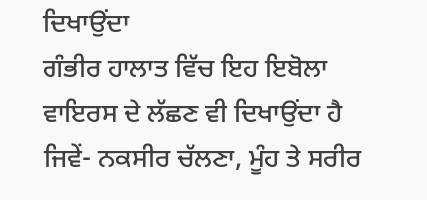ਦਿਖਾਉਂਦਾ
ਗੰਭੀਰ ਹਾਲਾਤ ਵਿੱਚ ਇਹ ਇਬੋਲਾ ਵਾਇਰਸ ਦੇ ਲੱਛਣ ਵੀ ਦਿਖਾਉਂਦਾ ਹੈ ਜਿਵੇਂ- ਨਕਸੀਰ ਚੱਲਣਾ, ਮੂੰਹ ਤੇ ਸਰੀਰ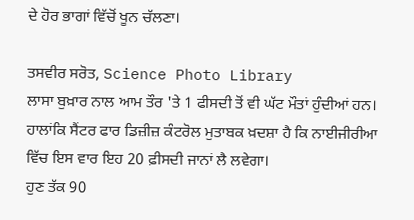ਦੇ ਹੋਰ ਭਾਗਾਂ ਵਿੱਚੋਂ ਖੂਨ ਚੱਲਣਾ।

ਤਸਵੀਰ ਸਰੋਤ, Science Photo Library
ਲਾਸਾ ਬੁਖ਼ਾਰ ਨਾਲ ਆਮ ਤੌਰ 'ਤੇ 1 ਫੀਸਦੀ ਤੋਂ ਵੀ ਘੱਟ ਮੌਤਾਂ ਹੁੰਦੀਆਂ ਹਨ।
ਹਾਲਾਂਕਿ ਸੈਂਟਰ ਫਾਰ ਡਿਜ਼ੀਜ਼ ਕੰਟਰੋਲ ਮੁਤਾਬਕ ਖ਼ਦਸ਼ਾ ਹੈ ਕਿ ਨਾਈਜੀਰੀਆ ਵਿੱਚ ਇਸ ਵਾਰ ਇਹ 20 ਫ਼ੀਸਦੀ ਜਾਨਾਂ ਲੈ ਲਵੇਗਾ।
ਹੁਣ ਤੱਕ 90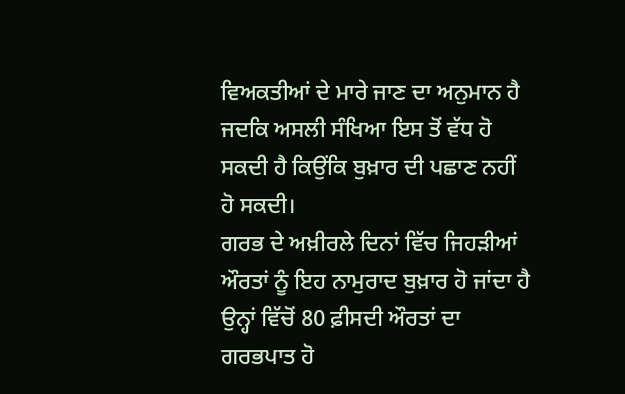ਵਿਅਕਤੀਆਂ ਦੇ ਮਾਰੇ ਜਾਣ ਦਾ ਅਨੁਮਾਨ ਹੈ ਜਦਕਿ ਅਸਲੀ ਸੰਖਿਆ ਇਸ ਤੋਂ ਵੱਧ ਹੋ ਸਕਦੀ ਹੈ ਕਿਉਂਕਿ ਬੁਖ਼ਾਰ ਦੀ ਪਛਾਣ ਨਹੀਂ ਹੋ ਸਕਦੀ।
ਗਰਭ ਦੇ ਅਖ਼ੀਰਲੇ ਦਿਨਾਂ ਵਿੱਚ ਜਿਹੜੀਆਂ ਔਰਤਾਂ ਨੂੰ ਇਹ ਨਾਮੁਰਾਦ ਬੁਖ਼ਾਰ ਹੋ ਜਾਂਦਾ ਹੈ ਉਨ੍ਹਾਂ ਵਿੱਚੋਂ 80 ਫ਼ੀਸਦੀ ਔਰਤਾਂ ਦਾ ਗਰਭਪਾਤ ਹੋ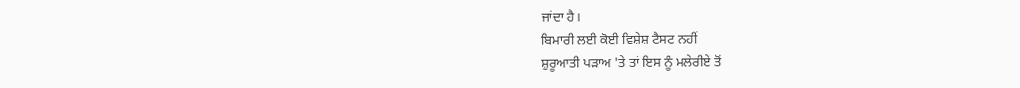ਜਾਂਦਾ ਹੈ।
ਬਿਮਾਰੀ ਲਈ ਕੋਈ ਵਿਸ਼ੇਸ਼ ਟੈਸਟ ਨਹੀਂ
ਸ਼ੁਰੂਆਤੀ ਪੜਾਅ 'ਤੇ ਤਾਂ ਇਸ ਨੂੰ ਮਲੇਰੀਏ ਤੋਂ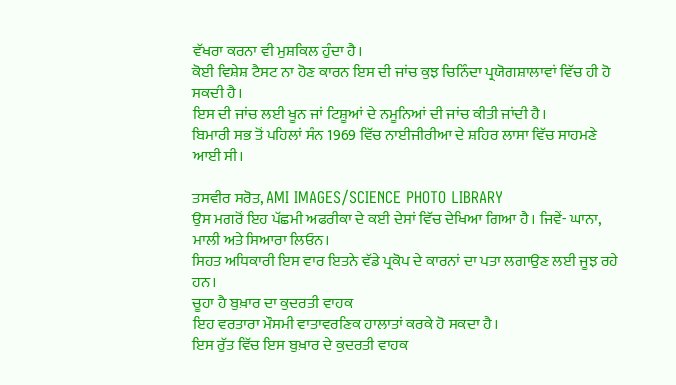ਵੱਖਰਾ ਕਰਨਾ ਵੀ ਮੁਸ਼ਕਿਲ ਹੁੰਦਾ ਹੈ।
ਕੋਈ ਵਿਸ਼ੇਸ਼ ਟੈਸਟ ਨਾ ਹੋਣ ਕਾਰਨ ਇਸ ਦੀ ਜਾਂਚ ਕੁਝ ਚਿਨਿੰਦਾ ਪ੍ਰਯੋਗਸ਼ਾਲਾਵਾਂ ਵਿੱਚ ਹੀ ਹੋ ਸਕਦੀ ਹੈ।
ਇਸ ਦੀ ਜਾਂਚ ਲਈ ਖੂਨ ਜਾਂ ਟਿਸ਼ੂਆਂ ਦੇ ਨਮੂਨਿਆਂ ਦੀ ਜਾਂਚ ਕੀਤੀ ਜਾਂਦੀ ਹੈ।
ਬਿਮਾਰੀ ਸਭ ਤੋਂ ਪਹਿਲਾਂ ਸੰਨ 1969 ਵਿੱਚ ਨਾਈਜੀਰੀਆ ਦੇ ਸ਼ਹਿਰ ਲਾਸਾ ਵਿੱਚ ਸਾਹਮਣੇ ਆਈ ਸੀ।

ਤਸਵੀਰ ਸਰੋਤ, AMI IMAGES/SCIENCE PHOTO LIBRARY
ਉਸ ਮਗਰੋਂ ਇਹ ਪੱਛਮੀ ਅਫਰੀਕਾ ਦੇ ਕਈ ਦੇਸਾਂ ਵਿੱਚ ਦੇਖਿਆ ਗਿਆ ਹੈ। ਜਿਵੇਂ- ਘਾਨਾ, ਮਾਲੀ ਅਤੇ ਸਿਆਰਾ ਲਿਓਨ।
ਸਿਹਤ ਅਧਿਕਾਰੀ ਇਸ ਵਾਰ ਇਤਨੇ ਵੱਡੇ ਪ੍ਰਕੋਪ ਦੇ ਕਾਰਨਾਂ ਦਾ ਪਤਾ ਲਗਾਉਣ ਲਈ ਜੂਝ ਰਹੇ ਹਨ।
ਚੂਹਾ ਹੈ ਬੁਖ਼ਾਰ ਦਾ ਕੁਦਰਤੀ ਵਾਹਕ
ਇਹ ਵਰਤਾਰਾ ਮੌਸਮੀ ਵਾਤਾਵਰਣਿਕ ਹਾਲਾਤਾਂ ਕਰਕੇ ਹੋ ਸਕਦਾ ਹੈ।
ਇਸ ਰੁੱਤ ਵਿੱਚ ਇਸ ਬੁਖ਼ਾਰ ਦੇ ਕੁਦਰਤੀ ਵਾਹਕ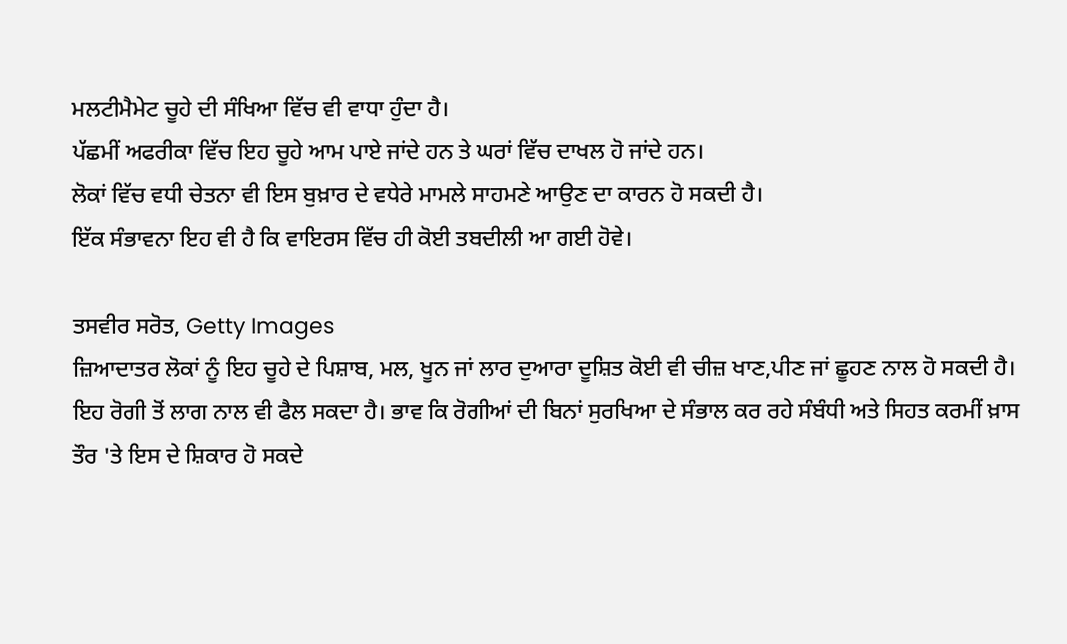ਮਲਟੀਮੈਮੇਟ ਚੂਹੇ ਦੀ ਸੰਖਿਆ ਵਿੱਚ ਵੀ ਵਾਧਾ ਹੁੰਦਾ ਹੈ।
ਪੱਛਮੀਂ ਅਫਰੀਕਾ ਵਿੱਚ ਇਹ ਚੂਹੇ ਆਮ ਪਾਏ ਜਾਂਦੇ ਹਨ ਤੇ ਘਰਾਂ ਵਿੱਚ ਦਾਖਲ ਹੋ ਜਾਂਦੇ ਹਨ।
ਲੋਕਾਂ ਵਿੱਚ ਵਧੀ ਚੇਤਨਾ ਵੀ ਇਸ ਬੁਖ਼ਾਰ ਦੇ ਵਧੇਰੇ ਮਾਮਲੇ ਸਾਹਮਣੇ ਆਉਣ ਦਾ ਕਾਰਨ ਹੋ ਸਕਦੀ ਹੈ।
ਇੱਕ ਸੰਭਾਵਨਾ ਇਹ ਵੀ ਹੈ ਕਿ ਵਾਇਰਸ ਵਿੱਚ ਹੀ ਕੋਈ ਤਬਦੀਲੀ ਆ ਗਈ ਹੋਵੇ।

ਤਸਵੀਰ ਸਰੋਤ, Getty Images
ਜ਼ਿਆਦਾਤਰ ਲੋਕਾਂ ਨੂੰ ਇਹ ਚੂਹੇ ਦੇ ਪਿਸ਼ਾਬ, ਮਲ, ਖੂਨ ਜਾਂ ਲਾਰ ਦੁਆਰਾ ਦੂਸ਼ਿਤ ਕੋਈ ਵੀ ਚੀਜ਼ ਖਾਣ,ਪੀਣ ਜਾਂ ਛੂਹਣ ਨਾਲ ਹੋ ਸਕਦੀ ਹੈ।
ਇਹ ਰੋਗੀ ਤੋਂ ਲਾਗ ਨਾਲ ਵੀ ਫੈਲ ਸਕਦਾ ਹੈ। ਭਾਵ ਕਿ ਰੋਗੀਆਂ ਦੀ ਬਿਨਾਂ ਸੁਰਖਿਆ ਦੇ ਸੰਭਾਲ ਕਰ ਰਹੇ ਸੰਬੰਧੀ ਅਤੇ ਸਿਹਤ ਕਰਮੀਂ ਖ਼ਾਸ ਤੌਰ 'ਤੇ ਇਸ ਦੇ ਸ਼ਿਕਾਰ ਹੋ ਸਕਦੇ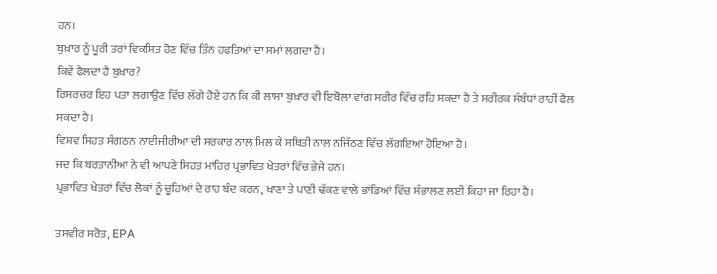ਹਨ।
ਬੁਖ਼ਾਰ ਨੂੰ ਪੂਰੀ ਤਰਾਂ ਵਿਕਸਿਤ ਹੋਣ ਵਿੱਚ ਤਿੰਨ ਹਫਤਿਆਂ ਦਾ ਸਮਾਂ ਲਗਦਾ ਹੈ।
ਕਿਵੇਂ ਫੈਲਦਾ ਹੈ ਬੁਖ਼ਾਰ?
ਰਿਸਰਚਰ ਇਹ ਪਤਾ ਲਗਾਉਣ ਵਿੱਚ ਲੱਗੇ ਹੋਏ ਹਨ ਕਿ ਕੀ ਲਾਸਾ ਬੁਖ਼ਾਰ ਵੀ ਇਬੋਲਾ ਵਾਂਗ ਸਰੀਰ ਵਿੱਚ ਰਹਿ ਸਕਦਾ ਹੈ ਤੇ ਸਰੀਰਕ ਸੰਬੰਧਾਂ ਰਾਹੀਂ ਫੈਲ ਸਕਦਾ ਹੈ।
ਵਿਸ਼ਵ ਸਿਹਤ ਸੰਗਠਨ ਨਾਈਜੀਰੀਆ ਦੀ ਸਰਕਾਰ ਨਾਲ ਮਿਲ ਕੇ ਸਥਿਤੀ ਨਾਲ ਨਜਿੱਠਣ ਵਿੱਚ ਲੱਗਇਆ ਹੋਇਆ ਹੈ।
ਜਦ ਕਿ ਬਰਤਾਨੀਆ ਨੇ ਵੀ ਆਪਣੇ ਸਿਹਤ ਮਾਹਿਰ ਪ੍ਰਭਾਵਿਤ ਖੇਤਰਾਂ ਵਿੱਚ ਭੇਜੇ ਹਨ।
ਪ੍ਰਭਾਵਿਤ ਖੇਤਰਾਂ ਵਿੱਚ ਲੋਕਾਂ ਨੂੰ ਚੂਹਿਆਂ ਦੇ ਰਾਹ ਬੰਦ ਕਰਨ, ਖਾਣਾ ਤੇ ਪਾਣੀ ਢੱਕਣ ਵਾਲੇ ਭਾਂਡਿਆਂ ਵਿੱਚ ਸੰਭਾਲਣ ਲਈ ਕਿਹਾ ਜਾ ਰਿਹਾ ਹੈ।

ਤਸਵੀਰ ਸਰੋਤ, EPA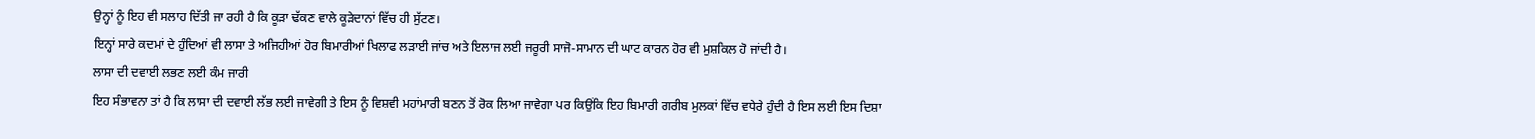ਉਨ੍ਹਾਂ ਨੂੰ ਇਹ ਵੀ ਸਲਾਹ ਦਿੱਤੀ ਜਾ ਰਹੀ ਹੈ ਕਿ ਕੂੜਾ ਢੱਕਣ ਵਾਲੇ ਕੂੜੇਦਾਨਾਂ ਵਿੱਚ ਹੀ ਸੁੱਟਣ।
ਇਨ੍ਹਾਂ ਸਾਰੇ ਕਦਮਾਂ ਦੇ ਹੁੰਦਿਆਂ ਵੀ ਲਾਸਾ ਤੇ ਅਜਿਹੀਆਂ ਹੋਰ ਬਿਮਾਰੀਆਂ ਖਿਲਾਫ ਲੜਾਈ ਜਾਂਚ ਅਤੇ ਇਲਾਜ ਲਈ ਜਰੂਰੀ ਸਾਜੋ-ਸਾਮਾਨ ਦੀ ਘਾਟ ਕਾਰਨ ਹੋਰ ਵੀ ਮੁਸ਼ਕਿਲ ਹੋ ਜਾਂਦੀ ਹੈ।
ਲਾਸਾ ਦੀ ਦਵਾਈ ਲਭਣ ਲਈ ਕੰਮ ਜਾਰੀ
ਇਹ ਸੰਭਾਵਨਾ ਤਾਂ ਹੈ ਕਿ ਲਾਸਾ ਦੀ ਦਵਾਈ ਲੱਭ ਲਈ ਜਾਵੇਗੀ ਤੇ ਇਸ ਨੂੰ ਵਿਸ਼ਵੀ ਮਹਾਂਮਾਰੀ ਬਣਨ ਤੋਂ ਰੋਕ ਲਿਆ ਜਾਵੇਗਾ ਪਰ ਕਿਉਂਕਿ ਇਹ ਬਿਮਾਰੀ ਗਰੀਬ ਮੁਲਕਾਂ ਵਿੱਚ ਵਧੇਰੇ ਹੁੰਦੀ ਹੈ ਇਸ ਲਈ ਇਸ ਦਿਸ਼ਾ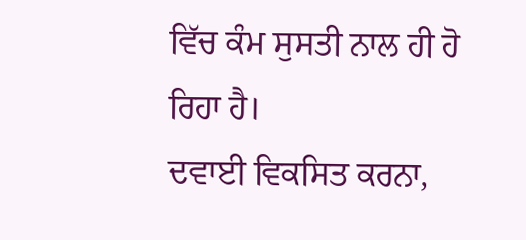ਵਿੱਚ ਕੰਮ ਸੁਸਤੀ ਨਾਲ ਹੀ ਹੋ ਰਿਹਾ ਹੈ।
ਦਵਾਈ ਵਿਕਸਿਤ ਕਰਨਾ,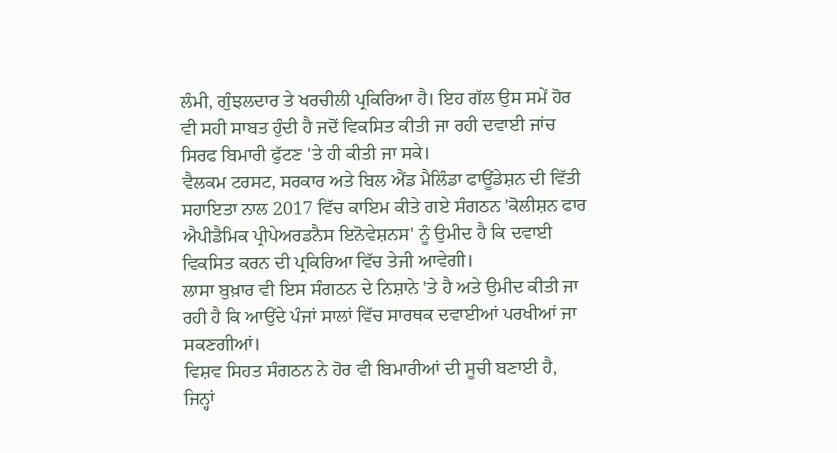ਲੰਮੀ, ਗੁੰਝਲਦਾਰ ਤੇ ਖਰਚੀਲੀ ਪ੍ਰਕਿਰਿਆ ਹੈ। ਇਹ ਗੱਲ ਉਸ ਸਮੇਂ ਹੋਰ ਵੀ ਸਹੀ ਸਾਬਤ ਹੁੰਦੀ ਹੈ ਜਦੋਂ ਵਿਕਸਿਤ ਕੀਤੀ ਜਾ ਰਹੀ ਦਵਾਈ ਜਾਂਚ ਸਿਰਫ ਬਿਮਾਰੀ ਫੁੱਟਣ 'ਤੇ ਹੀ ਕੀਤੀ ਜਾ ਸਕੇ।
ਵੈਲਕਮ ਟਰਸਟ, ਸਰਕਾਰ ਅਤੇ ਬਿਲ ਐਂਡ ਮੈਲਿੰਡਾ ਫਾਊਂਡੇਸ਼ਨ ਦੀ ਵਿੱਤੀ ਸਹਾਇਤਾ ਨਾਲ 2017 ਵਿੱਚ ਕਾਇਮ ਕੀਤੇ ਗਏ ਸੰਗਠਨ 'ਕੋਲੀਸ਼ਨ ਫਾਰ ਐਪੀਡੈਮਿਕ ਪ੍ਰੀਪੇਅਰਡਨੈਸ ਇਨੋਵੇਸ਼ਨਸ' ਨੂੰ ਉਮੀਦ ਹੈ ਕਿ ਦਵਾਈ ਵਿਕਸਿਤ ਕਰਨ ਦੀ ਪ੍ਰਕਿਰਿਆ ਵਿੱਚ ਤੇਜੀ ਆਵੇਗੀ।
ਲਾਸਾ ਬੁਖ਼ਾਰ ਵੀ ਇਸ ਸੰਗਠਨ ਦੇ ਨਿਸ਼ਾਨੇ 'ਤੇ ਹੈ ਅਤੇ ਉਮੀਦ ਕੀਤੀ ਜਾ ਰਹੀ ਹੈ ਕਿ ਆਉਂਦੇ ਪੰਜਾਂ ਸਾਲਾਂ ਵਿੱਚ ਸਾਰਥਕ ਦਵਾਈਆਂ ਪਰਖੀਆਂ ਜਾ ਸਕਣਗੀਆਂ।
ਵਿਸ਼ਵ ਸਿਹਤ ਸੰਗਠਨ ਨੇ ਹੋਰ ਵੀ ਬਿਮਾਰੀਆਂ ਦੀ ਸੂਚੀ ਬਣਾਈ ਹੈ, ਜਿਨ੍ਹਾਂ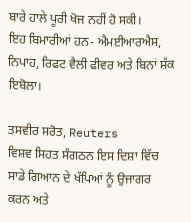ਬਾਰੇ ਹਾਲੇ ਪੂਰੀ ਖੋਜ ਨਹੀਂ ਹੋ ਸਕੀ।
ਇਹ ਬਿਮਾਰੀਆਂ ਹਨ- ਐਮਈਆਰਐਸ, ਨਿਪਾਹ, ਰਿਫਟ ਵੈਲੀ ਫੀਵਰ ਅਤੇ ਬਿਨਾਂ ਸ਼ੱਕ ਇਬੋਲਾ।

ਤਸਵੀਰ ਸਰੋਤ, Reuters
ਵਿਸ਼ਵ ਸਿਹਤ ਸੰਗਠਨ ਇਸ ਦਿਸ਼ਾ ਵਿੱਚ ਸਾਡੇ ਗਿਆਨ ਦੇ ਖੱਪਿਆਂ ਨੂੰ ਉਜਾਗਰ ਕਰਨ ਅਤੇ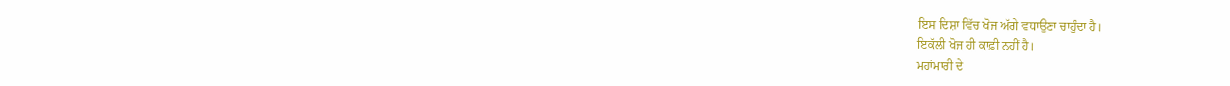ਇਸ ਦਿਸ਼ਾ ਵਿੱਚ ਖੋਜ ਅੱਗੇ ਵਧਾਉਣਾ ਚਾਹੁੰਦਾ ਹੈ।
ਇਕੱਲੀ ਖੋਜ ਹੀ ਕਾਫ਼ੀ ਨਹੀਂ ਹੈ।
ਮਹਾਂਮਾਰੀ ਦੇ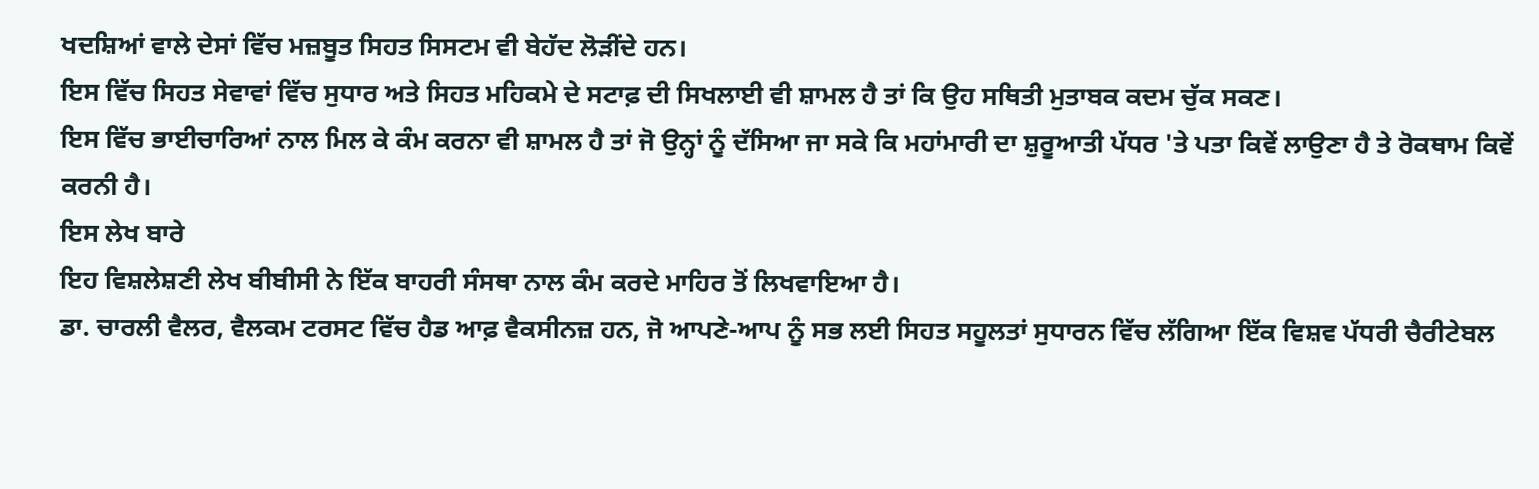ਖਦਸ਼ਿਆਂ ਵਾਲੇ ਦੇਸਾਂ ਵਿੱਚ ਮਜ਼ਬੂਤ ਸਿਹਤ ਸਿਸਟਮ ਵੀ ਬੇਹੱਦ ਲੋੜੀਂਦੇ ਹਨ।
ਇਸ ਵਿੱਚ ਸਿਹਤ ਸੇਵਾਵਾਂ ਵਿੱਚ ਸੁਧਾਰ ਅਤੇ ਸਿਹਤ ਮਹਿਕਮੇ ਦੇ ਸਟਾਫ਼ ਦੀ ਸਿਖਲਾਈ ਵੀ ਸ਼ਾਮਲ ਹੈ ਤਾਂ ਕਿ ਉਹ ਸਥਿਤੀ ਮੁਤਾਬਕ ਕਦਮ ਚੁੱਕ ਸਕਣ।
ਇਸ ਵਿੱਚ ਭਾਈਚਾਰਿਆਂ ਨਾਲ ਮਿਲ ਕੇ ਕੰਮ ਕਰਨਾ ਵੀ ਸ਼ਾਮਲ ਹੈ ਤਾਂ ਜੋ ਉਨ੍ਹਾਂ ਨੂੰ ਦੱਸਿਆ ਜਾ ਸਕੇ ਕਿ ਮਹਾਂਮਾਰੀ ਦਾ ਸ਼ੁਰੂਆਤੀ ਪੱਧਰ 'ਤੇ ਪਤਾ ਕਿਵੇਂ ਲਾਉਣਾ ਹੈ ਤੇ ਰੋਕਥਾਮ ਕਿਵੇਂ ਕਰਨੀ ਹੈ।
ਇਸ ਲੇਖ ਬਾਰੇ
ਇਹ ਵਿਸ਼ਲੇਸ਼ਣੀ ਲੇਖ ਬੀਬੀਸੀ ਨੇ ਇੱਕ ਬਾਹਰੀ ਸੰਸਥਾ ਨਾਲ ਕੰਮ ਕਰਦੇ ਮਾਹਿਰ ਤੋਂ ਲਿਖਵਾਇਆ ਹੈ।
ਡਾ. ਚਾਰਲੀ ਵੈਲਰ, ਵੈਲਕਮ ਟਰਸਟ ਵਿੱਚ ਹੈਡ ਆਫ਼ ਵੈਕਸੀਨਜ਼ ਹਨ, ਜੋ ਆਪਣੇ-ਆਪ ਨੂੰ ਸਭ ਲਈ ਸਿਹਤ ਸਹੂਲਤਾਂ ਸੁਧਾਰਨ ਵਿੱਚ ਲੱਗਿਆ ਇੱਕ ਵਿਸ਼ਵ ਪੱਧਰੀ ਚੈਰੀਟੇਬਲ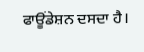ਫਾਊਂਡੇਸ਼ਨ ਦਸਦਾ ਹੈ।